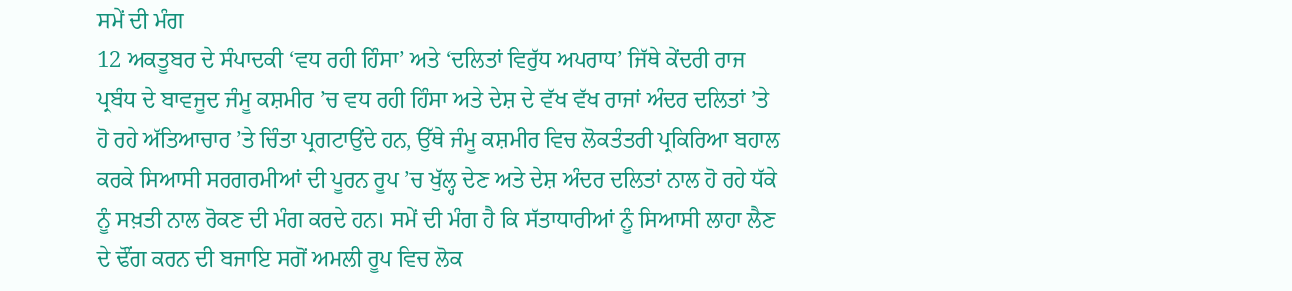ਸਮੇਂ ਦੀ ਮੰਗ
12 ਅਕਤੂਬਰ ਦੇ ਸੰਪਾਦਕੀ ‘ਵਧ ਰਹੀ ਹਿੰਸਾ’ ਅਤੇ ‘ਦਲਿਤਾਂ ਵਿਰੁੱਧ ਅਪਰਾਧ’ ਜਿੱਥੇ ਕੇਂਦਰੀ ਰਾਜ ਪ੍ਰਬੰਧ ਦੇ ਬਾਵਜੂਦ ਜੰਮੂ ਕਸ਼ਮੀਰ ’ਚ ਵਧ ਰਹੀ ਹਿੰਸਾ ਅਤੇ ਦੇਸ਼ ਦੇ ਵੱਖ ਵੱਖ ਰਾਜਾਂ ਅੰਦਰ ਦਲਿਤਾਂ ’ਤੇ ਹੋ ਰਹੇ ਅੱਤਿਆਚਾਰ ’ਤੇ ਚਿੰਤਾ ਪ੍ਰਗਟਾਉਂਦੇ ਹਨ, ਉੱਥੇ ਜੰਮੂ ਕਸ਼ਮੀਰ ਵਿਚ ਲੋਕਤੰਤਰੀ ਪ੍ਰਕਿਰਿਆ ਬਹਾਲ ਕਰਕੇ ਸਿਆਸੀ ਸਰਗਰਮੀਆਂ ਦੀ ਪੂਰਨ ਰੂਪ ’ਚ ਖੁੱਲ੍ਹ ਦੇਣ ਅਤੇ ਦੇਸ਼ ਅੰਦਰ ਦਲਿਤਾਂ ਨਾਲ ਹੋ ਰਹੇ ਧੱਕੇ ਨੂੰ ਸਖ਼ਤੀ ਨਾਲ ਰੋਕਣ ਦੀ ਮੰਗ ਕਰਦੇ ਹਨ। ਸਮੇਂ ਦੀ ਮੰਗ ਹੈ ਕਿ ਸੱਤਾਧਾਰੀਆਂ ਨੂੰ ਸਿਆਸੀ ਲਾਹਾ ਲੈਣ ਦੇ ਢੌਂਗ ਕਰਨ ਦੀ ਬਜਾਇ ਸਗੋਂ ਅਮਲੀ ਰੂਪ ਵਿਚ ਲੋਕ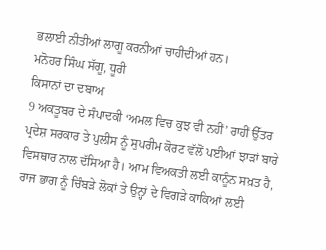ਭਲਾਈ ਨੀਤੀਆਂ ਲਾਗੂ ਕਰਨੀਆਂ ਚਾਹੀਦੀਆਂ ਹਨ।
ਮਨੋਹਰ ਸਿੰਘ ਸੱਗੂ, ਧੂਰੀ
ਕਿਸਾਨਾਂ ਦਾ ਦਬਾਅ
9 ਅਕਤੂਬਰ ਦੇ ਸੰਪਾਦਕੀ ‘ਅਮਲ ਵਿਚ ਕੁਝ ਵੀ ਨਹੀਂ’ ਰਾਹੀਂ ਉੱਤਰ ਪ੍ਰਦੇਸ਼ ਸਰਕਾਰ ਤੇ ਪੁਲੀਸ ਨੂੰ ਸੁਪਰੀਮ ਕੋਰਟ ਵੱਲੋਂ ਪਈਆਂ ਝਾੜਾਂ ਬਾਰੇ ਵਿਸਥਾਰ ਨਾਲ ਦੱਸਿਆ ਹੈ। ਆਮ ਵਿਅਕਤੀ ਲਈ ਕਾਨੂੰਨ ਸਖ਼ਤ ਹੈ, ਰਾਜ ਭਾਗ ਨੂੰ ਚਿੰਬੜੇ ਲੋਕਾਂ ਤੇ ਉਨ੍ਹਾਂ ਦੇ ਵਿਗੜੇ ਕਾਕਿਆਂ ਲਈ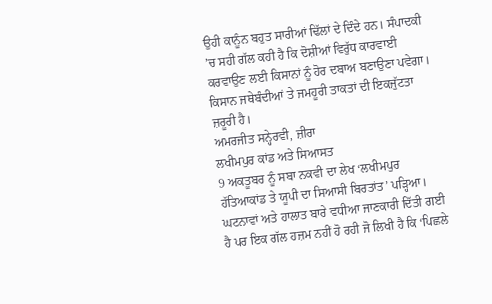ਉਹੀ ਕਾਨੂੰਨ ਬਹੁਤ ਸਾਰੀਆਂ ਢਿੱਲਾਂ ਦੇ ਦਿੰਦੇ ਹਨ। ਸੰਪਾਦਕੀ ’ਚ ਸਹੀ ਗੱਲ ਕਹੀ ਹੈ ਕਿ ਦੋਸ਼ੀਆਂ ਵਿਰੁੱਧ ਕਾਰਵਾਈ ਕਰਵਾਉਣ ਲਈ ਕਿਸਾਨਾਂ ਨੂੰ ਹੋਰ ਦਬਾਅ ਬਣਾਉਣਾ ਪਵੇਗਾ। ਕਿਸਾਨ ਜਥੇਬੰਦੀਆਂ ਤੇ ਜਮਹੂਰੀ ਤਾਕਤਾਂ ਦੀ ਇਕਜੁੱਟਤਾ ਜ਼ਰੂਰੀ ਹੈ।
ਅਮਰਜੀਤ ਸਨ੍ਹੇਰਵੀ, ਜ਼ੀਰਾ
ਲਖੀਮਪੁਰ ਕਾਂਡ ਅਤੇ ਸਿਆਸਤ
9 ਅਕਤੂਬਰ ਨੂੰ ਸਬਾ ਨਕਵੀ ਦਾ ਲੇਖ ‘ਲਖੀਮਪੁਰ ਹੱਤਿਆਕਾਂਡ ਤੇ ਯੂਪੀ ਦਾ ਸਿਆਸੀ ਬਿਰਤਾਂਤ’ ਪੜ੍ਹਿਆ। ਘਟਨਾਵਾਂ ਅਤੇ ਹਾਲਾਤ ਬਾਰੇ ਵਧੀਆ ਜਾਣਕਾਰੀ ਦਿੱਤੀ ਗਈ ਹੈ ਪਰ ਇਕ ਗੱਲ ਹਜ਼ਮ ਨਹੀਂ ਹੋ ਰਹੀ ਜੋ ਲਿਖੀ ਹੈ ਕਿ ‘ਪਿਛਲੇ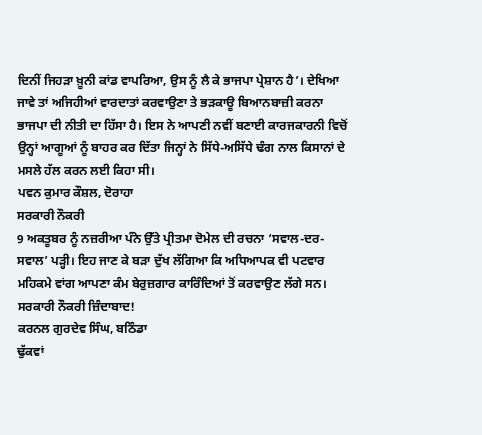ਦਿਨੀਂ ਜਿਹੜਾ ਖ਼ੂਨੀ ਕਾਂਡ ਵਾਪਰਿਆ, ਉਸ ਨੂੰ ਲੈ ਕੇ ਭਾਜਪਾ ਪ੍ਰੇਸ਼ਾਨ ਹੈ’। ਦੇਖਿਆ ਜਾਵੇ ਤਾਂ ਅਜਿਹੀਆਂ ਵਾਰਦਾਤਾਂ ਕਰਵਾਉਣਾ ਤੇ ਭੜਕਾਊ ਬਿਆਨਬਾਜ਼ੀ ਕਰਨਾ ਭਾਜਪਾ ਦੀ ਨੀਤੀ ਦਾ ਹਿੱਸਾ ਹੈ। ਇਸ ਨੇ ਆਪਣੀ ਨਵੀਂ ਬਣਾਈ ਕਾਰਜਕਾਰਨੀ ਵਿਚੋਂ ਉਨ੍ਹਾਂ ਆਗੂਆਂ ਨੂੰ ਬਾਹਰ ਕਰ ਦਿੱਤਾ ਜਿਨ੍ਹਾਂ ਨੇ ਸਿੱਧੇ-ਅਸਿੱਧੇ ਢੰਗ ਨਾਲ ਕਿਸਾਨਾਂ ਦੇ ਮਸਲੇ ਹੱਲ ਕਰਨ ਲਈ ਕਿਹਾ ਸੀ।
ਪਵਨ ਕੁਮਾਰ ਕੌਸ਼ਲ, ਦੋਰਾਹਾ
ਸਰਕਾਰੀ ਨੌਕਰੀ
9 ਅਕਤੂਬਰ ਨੂੰ ਨਜ਼ਰੀਆ ਪੰਨੇ ਉੱਤੇ ਪ੍ਰੀਤਮਾ ਦੋਮੇਲ ਦੀ ਰਚਨਾ ‘ਸਵਾਲ-ਦਰ-ਸਵਾਲ’ ਪੜ੍ਹੀ। ਇਹ ਜਾਣ ਕੇ ਬੜਾ ਦੁੱਖ ਲੱਗਿਆ ਕਿ ਅਧਿਆਪਕ ਵੀ ਪਟਵਾਰ ਮਹਿਕਮੇ ਵਾਂਗ ਆਪਣਾ ਕੰਮ ਬੇਰੁਜ਼ਗਾਰ ਕਾਰਿੰਦਿਆਂ ਤੋਂ ਕਰਵਾਉਣ ਲੱਗੇ ਸਨ। ਸਰਕਾਰੀ ਨੌਕਰੀ ਜ਼ਿੰਦਾਬਾਦ!
ਕਰਨਲ ਗੁਰਦੇਵ ਸਿੰਘ, ਬਠਿੰਡਾ
ਢੁੱਕਵਾਂ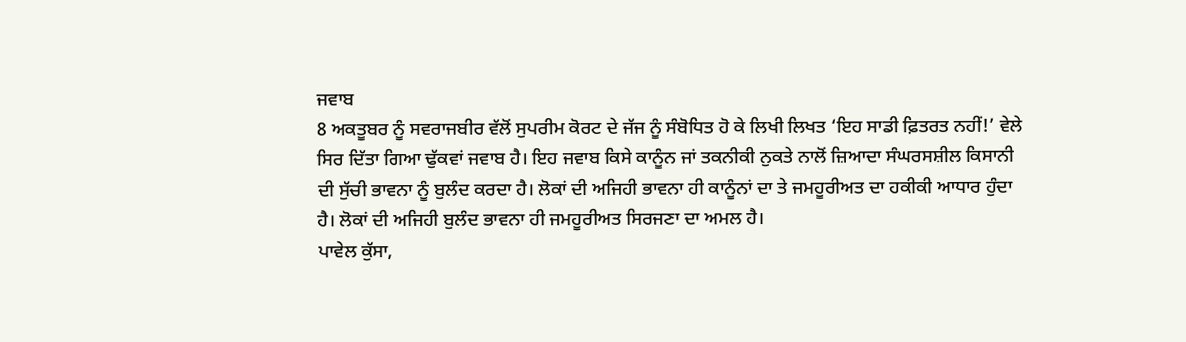ਜਵਾਬ
8 ਅਕਤੂਬਰ ਨੂੰ ਸਵਰਾਜਬੀਰ ਵੱਲੋਂ ਸੁਪਰੀਮ ਕੋਰਟ ਦੇ ਜੱਜ ਨੂੰ ਸੰਬੋਧਿਤ ਹੋ ਕੇ ਲਿਖੀ ਲਿਖਤ ‘ਇਹ ਸਾਡੀ ਫ਼ਿਤਰਤ ਨਹੀਂ!’ ਵੇਲੇ ਸਿਰ ਦਿੱਤਾ ਗਿਆ ਢੁੱਕਵਾਂ ਜਵਾਬ ਹੈ। ਇਹ ਜਵਾਬ ਕਿਸੇ ਕਾਨੂੰਨ ਜਾਂ ਤਕਨੀਕੀ ਨੁਕਤੇ ਨਾਲੋਂ ਜ਼ਿਆਦਾ ਸੰਘਰਸਸ਼ੀਲ ਕਿਸਾਨੀ ਦੀ ਸੁੱਚੀ ਭਾਵਨਾ ਨੂੰ ਬੁਲੰਦ ਕਰਦਾ ਹੈ। ਲੋਕਾਂ ਦੀ ਅਜਿਹੀ ਭਾਵਨਾ ਹੀ ਕਾਨੂੰਨਾਂ ਦਾ ਤੇ ਜਮਹੂਰੀਅਤ ਦਾ ਹਕੀਕੀ ਆਧਾਰ ਹੁੰਦਾ ਹੈ। ਲੋਕਾਂ ਦੀ ਅਜਿਹੀ ਬੁਲੰਦ ਭਾਵਨਾ ਹੀ ਜਮਹੂਰੀਅਤ ਸਿਰਜਣਾ ਦਾ ਅਮਲ ਹੈ।
ਪਾਵੇਲ ਕੁੱਸਾ,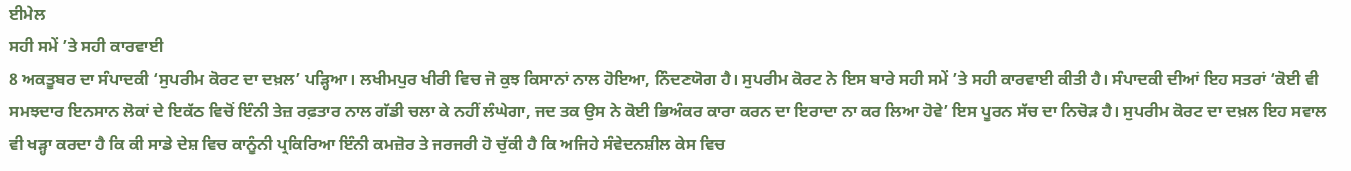ਈਮੇਲ
ਸਹੀ ਸਮੇਂ ’ਤੇ ਸਹੀ ਕਾਰਵਾਈ
8 ਅਕਤੂਬਰ ਦਾ ਸੰਪਾਦਕੀ ‘ਸੁਪਰੀਮ ਕੋਰਟ ਦਾ ਦਖ਼ਲ’ ਪੜ੍ਹਿਆ। ਲਖੀਮਪੁਰ ਖੀਰੀ ਵਿਚ ਜੋ ਕੁਝ ਕਿਸਾਨਾਂ ਨਾਲ ਹੋਇਆ, ਨਿੰਦਣਯੋਗ ਹੈ। ਸੁਪਰੀਮ ਕੋਰਟ ਨੇ ਇਸ ਬਾਰੇ ਸਹੀ ਸਮੇਂ ’ਤੇ ਸਹੀ ਕਾਰਵਾਈ ਕੀਤੀ ਹੈ। ਸੰਪਾਦਕੀ ਦੀਆਂ ਇਹ ਸਤਰਾਂ ‘ਕੋਈ ਵੀ ਸਮਝਦਾਰ ਇਨਸਾਨ ਲੋਕਾਂ ਦੇ ਇਕੱਠ ਵਿਚੋਂ ਇੰਨੀ ਤੇਜ਼ ਰਫ਼ਤਾਰ ਨਾਲ ਗੱਡੀ ਚਲਾ ਕੇ ਨਹੀਂ ਲੰਘੇਗਾ, ਜਦ ਤਕ ਉਸ ਨੇ ਕੋਈ ਭਿਅੰਕਰ ਕਾਰਾ ਕਰਨ ਦਾ ਇਰਾਦਾ ਨਾ ਕਰ ਲਿਆ ਹੋਵੇ’ ਇਸ ਪੂਰਨ ਸੱਚ ਦਾ ਨਿਚੋੜ ਹੈ। ਸੁਪਰੀਮ ਕੋਰਟ ਦਾ ਦਖ਼ਲ ਇਹ ਸਵਾਲ ਵੀ ਖੜ੍ਹਾ ਕਰਦਾ ਹੈ ਕਿ ਕੀ ਸਾਡੇ ਦੇਸ਼ ਵਿਚ ਕਾਨੂੰਨੀ ਪ੍ਰਕਿਰਿਆ ਇੰਨੀ ਕਮਜ਼ੋਰ ਤੇ ਜਰਜਰੀ ਹੋ ਚੁੱਕੀ ਹੈ ਕਿ ਅਜਿਹੇ ਸੰਵੇਦਨਸ਼ੀਲ ਕੇਸ ਵਿਚ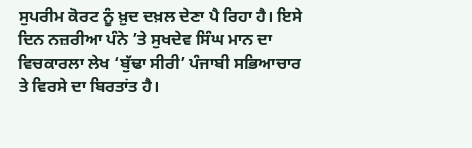ਸੁਪਰੀਮ ਕੋਰਟ ਨੂੰ ਖ਼ੁਦ ਦਖ਼ਲ ਦੇਣਾ ਪੈ ਰਿਹਾ ਹੈ। ਇਸੇ ਦਿਨ ਨਜ਼ਰੀਆ ਪੰਨੇ ’ਤੇ ਸੁਖਦੇਵ ਸਿੰਘ ਮਾਨ ਦਾ ਵਿਚਕਾਰਲਾ ਲੇਖ ‘ਬੁੱਢਾ ਸੀਰੀ’ ਪੰਜਾਬੀ ਸਭਿਆਚਾਰ ਤੇ ਵਿਰਸੇ ਦਾ ਬਿਰਤਾਂਤ ਹੈ।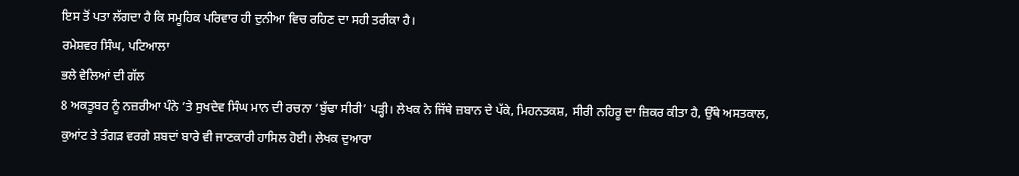ਇਸ ਤੋਂ ਪਤਾ ਲੱਗਦਾ ਹੈ ਕਿ ਸਮੂਹਿਕ ਪਰਿਵਾਰ ਹੀ ਦੁਨੀਆ ਵਿਚ ਰਹਿਣ ਦਾ ਸਹੀ ਤਰੀਕਾ ਹੈ।
ਰਮੇਸ਼ਵਰ ਸਿੰਘ, ਪਟਿਆਲਾ
ਭਲੇ ਵੇਲਿਆਂ ਦੀ ਗੱਲ
8 ਅਕਤੂਬਰ ਨੂੰ ਨਜ਼ਰੀਆ ਪੰਨੇ ’ਤੇ ਸੁਖਦੇਵ ਸਿੰਘ ਮਾਨ ਦੀ ਰਚਨਾ ‘ਬੁੱਢਾ ਸੀਰੀ’ ਪੜ੍ਹੀ। ਲੇਖਕ ਨੇ ਜਿੱਥੇ ਜ਼ਬਾਨ ਦੇ ਪੱਕੇ, ਮਿਹਨਤਕਸ਼, ਸੀਰੀ ਨਹਿਰੂ ਦਾ ਜ਼ਿਕਰ ਕੀਤਾ ਹੈ, ਉੱਥੇ ਅਸਤਕਾਲ, ਕੁਆਂਟ ਤੇ ਤੰਗੜ ਵਰਗੇ ਸ਼ਬਦਾਂ ਬਾਰੇ ਵੀ ਜਾਣਕਾਰੀ ਹਾਸਿਲ ਹੋਈ। ਲੇਖਕ ਦੁਆਰਾ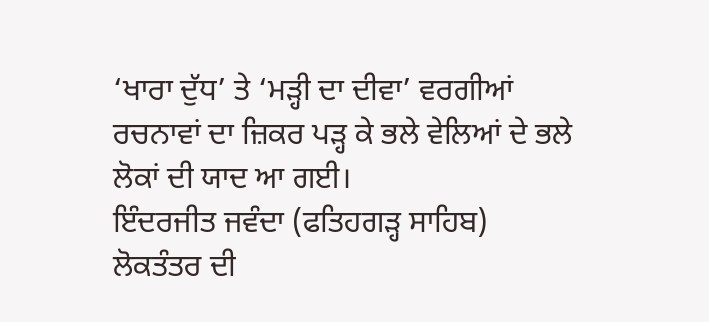‘ਖਾਰਾ ਦੁੱਧ’ ਤੇ ‘ਮੜ੍ਹੀ ਦਾ ਦੀਵਾ’ ਵਰਗੀਆਂ ਰਚਨਾਵਾਂ ਦਾ ਜ਼ਿਕਰ ਪੜ੍ਹ ਕੇ ਭਲੇ ਵੇਲਿਆਂ ਦੇ ਭਲੇ ਲੋਕਾਂ ਦੀ ਯਾਦ ਆ ਗਈ।
ਇੰਦਰਜੀਤ ਜਵੰਦਾ (ਫਤਿਹਗੜ੍ਹ ਸਾਹਿਬ)
ਲੋਕਤੰਤਰ ਦੀ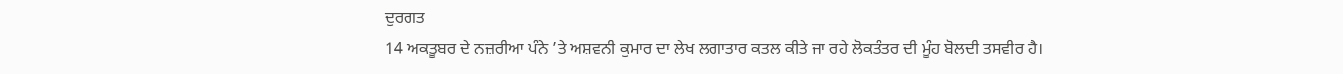ਦੁਰਗਤ
14 ਅਕਤੂਬਰ ਦੇ ਨਜ਼ਰੀਆ ਪੰਨੇ ’ਤੇ ਅਸ਼ਵਨੀ ਕੁਮਾਰ ਦਾ ਲੇਖ ਲਗਾਤਾਰ ਕਤਲ ਕੀਤੇ ਜਾ ਰਹੇ ਲੋਕਤੰਤਰ ਦੀ ਮੂੰਹ ਬੋਲਦੀ ਤਸਵੀਰ ਹੈ।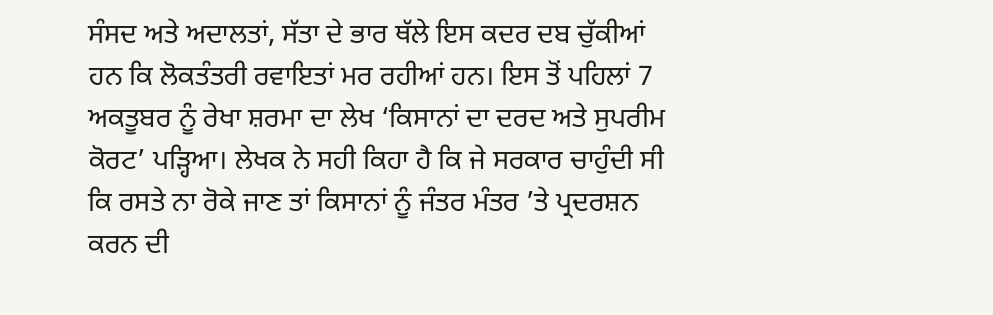ਸੰਸਦ ਅਤੇ ਅਦਾਲਤਾਂ, ਸੱਤਾ ਦੇ ਭਾਰ ਥੱਲੇ ਇਸ ਕਦਰ ਦਬ ਚੁੱਕੀਆਂ ਹਨ ਕਿ ਲੋਕਤੰਤਰੀ ਰਵਾਇਤਾਂ ਮਰ ਰਹੀਆਂ ਹਨ। ਇਸ ਤੋਂ ਪਹਿਲਾਂ 7 ਅਕਤੂਬਰ ਨੂੰ ਰੇਖਾ ਸ਼ਰਮਾ ਦਾ ਲੇਖ ‘ਕਿਸਾਨਾਂ ਦਾ ਦਰਦ ਅਤੇ ਸੁਪਰੀਮ ਕੋਰਟ’ ਪੜ੍ਹਿਆ। ਲੇਖਕ ਨੇ ਸਹੀ ਕਿਹਾ ਹੈ ਕਿ ਜੇ ਸਰਕਾਰ ਚਾਹੁੰਦੀ ਸੀ ਕਿ ਰਸਤੇ ਨਾ ਰੋਕੇ ਜਾਣ ਤਾਂ ਕਿਸਾਨਾਂ ਨੂੰ ਜੰਤਰ ਮੰਤਰ ’ਤੇ ਪ੍ਰਦਰਸ਼ਨ ਕਰਨ ਦੀ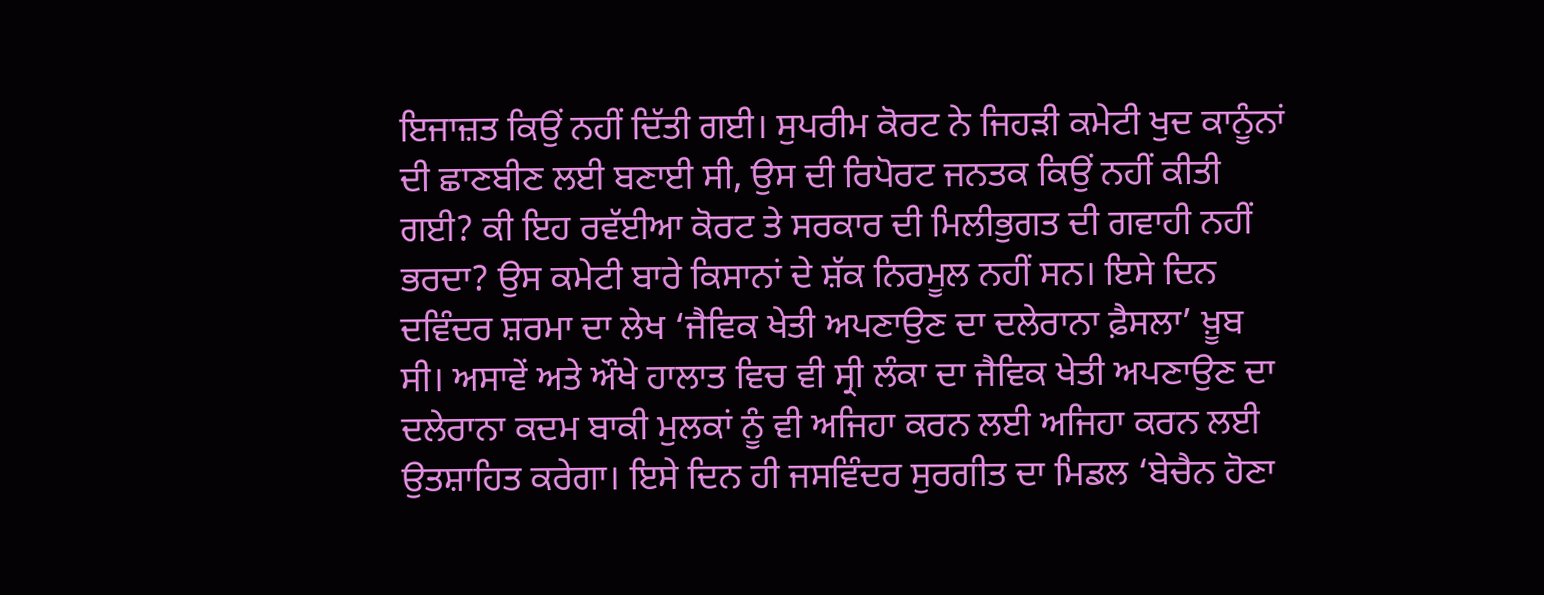ਇਜਾਜ਼ਤ ਕਿਉਂ ਨਹੀਂ ਦਿੱਤੀ ਗਈ। ਸੁਪਰੀਮ ਕੋਰਟ ਨੇ ਜਿਹੜੀ ਕਮੇਟੀ ਖੁਦ ਕਾਨੂੰਨਾਂ ਦੀ ਛਾਣਬੀਣ ਲਈ ਬਣਾਈ ਸੀ, ਉਸ ਦੀ ਰਿਪੋਰਟ ਜਨਤਕ ਕਿਉਂ ਨਹੀਂ ਕੀਤੀ ਗਈ? ਕੀ ਇਹ ਰਵੱਈਆ ਕੋਰਟ ਤੇ ਸਰਕਾਰ ਦੀ ਮਿਲੀਭੁਗਤ ਦੀ ਗਵਾਹੀ ਨਹੀਂ ਭਰਦਾ? ਉਸ ਕਮੇਟੀ ਬਾਰੇ ਕਿਸਾਨਾਂ ਦੇ ਸ਼ੱਕ ਨਿਰਮੂਲ ਨਹੀਂ ਸਨ। ਇਸੇ ਦਿਨ ਦਵਿੰਦਰ ਸ਼ਰਮਾ ਦਾ ਲੇਖ ‘ਜੈਵਿਕ ਖੇਤੀ ਅਪਣਾਉਣ ਦਾ ਦਲੇਰਾਨਾ ਫ਼ੈਸਲਾ’ ਖ਼ੂਬ ਸੀ। ਅਸਾਵੇਂ ਅਤੇ ਔਖੇ ਹਾਲਾਤ ਵਿਚ ਵੀ ਸ੍ਰੀ ਲੰਕਾ ਦਾ ਜੈਵਿਕ ਖੇਤੀ ਅਪਣਾਉਣ ਦਾ ਦਲੇਰਾਨਾ ਕਦਮ ਬਾਕੀ ਮੁਲਕਾਂ ਨੂੰ ਵੀ ਅਜਿਹਾ ਕਰਨ ਲਈ ਅਜਿਹਾ ਕਰਨ ਲਈ ਉਤਸ਼ਾਹਿਤ ਕਰੇਗਾ। ਇਸੇ ਦਿਨ ਹੀ ਜਸਵਿੰਦਰ ਸੁਰਗੀਤ ਦਾ ਮਿਡਲ ‘ਬੇਚੈਨ ਹੋਣਾ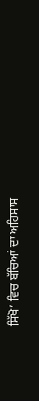ਸਿੱਖੋ’ ਵਿਚ ਬੱਚਿਆਂ ਦਾ ਅਹਿਸਾਸ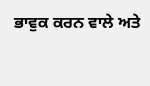ਭਾਵੁਕ ਕਰਨ ਵਾਲੇ ਅਤੇ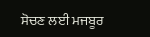ਸੋਚਣ ਲਈ ਮਜਬੂਰ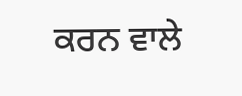ਕਰਨ ਵਾਲੇ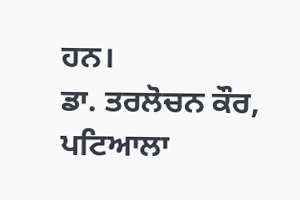ਹਨ।
ਡਾ. ਤਰਲੋਚਨ ਕੌਰ, ਪਟਿਆਲਾ